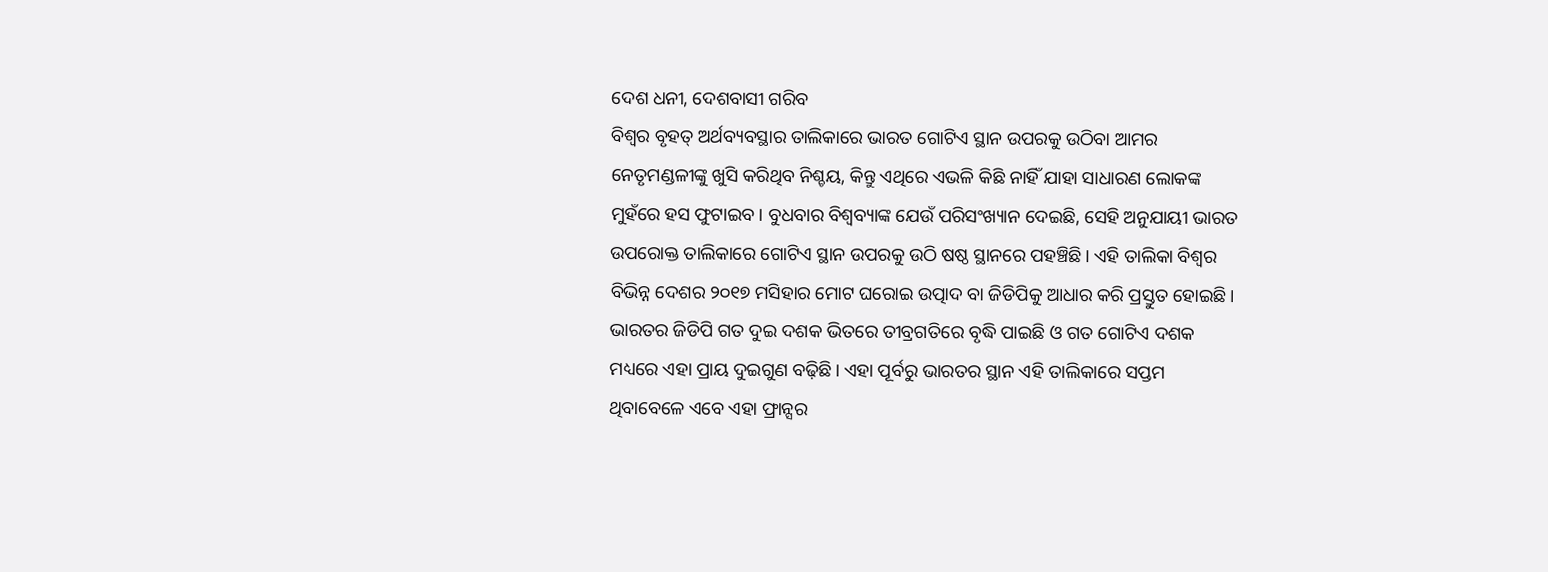ଦେଶ ଧନୀ, ଦେଶବାସୀ ଗରିବ
ବିଶ୍ବର ବୃହତ୍ ଅର୍ଥବ୍ୟବସ୍ଥାର ତାଲିକାରେ ଭାରତ ଗୋଟିଏ ସ୍ଥାନ ଉପରକୁ ଉଠିବା ଆମର ନେତୃମଣ୍ଡଳୀଙ୍କୁ ଖୁସି କରିଥିବ ନିଶ୍ଚୟ, କିନ୍ତୁ ଏଥିରେ ଏଭଳି କିଛି ନାହିଁ ଯାହା ସାଧାରଣ ଲୋକଙ୍କ ମୁହଁରେ ହସ ଫୁଟାଇବ। ବୁଧବାର ବିଶ୍ବବ୍ୟାଙ୍କ ଯେଉଁ ପରିସଂଖ୍ୟାନ ଦେଇଛି, ସେହି ଅନୁଯାୟୀ ଭାରତ ଉପରୋକ୍ତ ତାଲିକାରେ ଗୋଟିଏ ସ୍ଥାନ ଉପରକୁ ଉଠି ଷଷ୍ଠ ସ୍ଥାନରେ ପହଞ୍ଚିଛି। ଏହି ତାଲିକା ବିଶ୍ବର ବିଭିନ୍ନ ଦେଶର ୨୦୧୭ ମସିହାର ମୋଟ ଘରୋଇ ଉତ୍ପାଦ ବା ଜିଡିପିକୁ ଆଧାର କରି ପ୍ରସ୍ତୁତ ହୋଇଛି। ଭାରତର ଜିଡିପି ଗତ ଦୁଇ ଦଶକ ଭିତରେ ତୀବ୍ରଗତିରେ ବୃଦ୍ଧି ପାଇଛି ଓ ଗତ ଗୋଟିଏ ଦଶକ ମଧ୍ୟରେ ଏହା ପ୍ରାୟ ଦୁଇଗୁଣ ବଢ଼ିଛି। ଏହା ପୂର୍ବରୁ ଭାରତର ସ୍ଥାନ ଏହି ତାଲିକାରେ ସପ୍ତମ ଥିବାବେଳେ ଏବେ ଏହା ଫ୍ରାନ୍ସର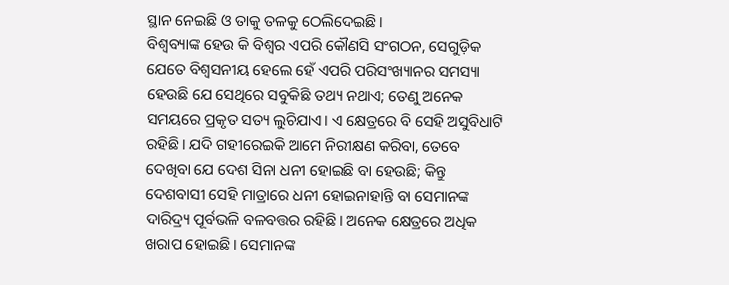ସ୍ଥାନ ନେଇଛି ଓ ତାକୁ ତଳକୁ ଠେଲିଦେଇଛି।
ବିଶ୍ବବ୍ୟାଙ୍କ ହେଉ କି ବିଶ୍ବର ଏପରି କୌଣସି ସଂଗଠନ, ସେଗୁଡ଼ିକ ଯେତେ ବିଶ୍ବସନୀୟ ହେଲେ ହେଁ ଏପରି ପରିସଂଖ୍ୟାନର ସମସ୍ୟା ହେଉଛି ଯେ ସେଥିରେ ସବୁକିଛି ତଥ୍ୟ ନଥାଏ; ତେଣୁ ଅନେକ ସମୟରେ ପ୍ରକୃତ ସତ୍ୟ ଲୁଚିଯାଏ। ଏ କ୍ଷେତ୍ରରେ ବି ସେହି ଅସୁବିଧାଟି ରହିଛି। ଯଦି ଗହୀରେଇକି ଆମେ ନିରୀକ୍ଷଣ କରିବା, ତେବେ ଦେଖିବା ଯେ ଦେଶ ସିନା ଧନୀ ହୋଇଛି ବା ହେଉଛି; କିନ୍ତୁ ଦେଶବାସୀ ସେହି ମାତ୍ରାରେ ଧନୀ ହୋଇନାହାନ୍ତି ବା ସେମାନଙ୍କ ଦାରିଦ୍ର୍ୟ ପୂର୍ବଭଳି ବଳବତ୍ତର ରହିଛି। ଅନେକ କ୍ଷେତ୍ରରେ ଅଧିକ ଖରାପ ହୋଇଛି। ସେମାନଙ୍କ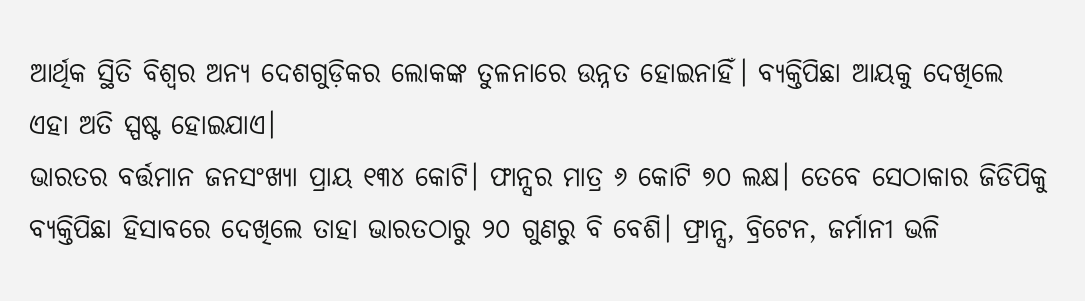ଆର୍ଥିକ ସ୍ଥିତି ବିଶ୍ବର ଅନ୍ୟ ଦେଶଗୁଡ଼ିକର ଲୋକଙ୍କ ତୁଳନାରେ ଉନ୍ନତ ହୋଇନାହିଁ। ବ୍ୟକ୍ତିପିଛା ଆୟକୁ ଦେଖିଲେ ଏହା ଅତି ସ୍ପଷ୍ଟ ହୋଇଯାଏ।
ଭାରତର ବର୍ତ୍ତମାନ ଜନସଂଖ୍ୟା ପ୍ରାୟ ୧୩୪ କୋଟି। ଫାନ୍ସର ମାତ୍ର ୬ କୋଟି ୭୦ ଲକ୍ଷ। ତେବେ ସେଠାକାର ଜିଡିପିକୁ ବ୍ୟକ୍ତିପିଛା ହିସାବରେ ଦେଖିଲେ ତାହା ଭାରତଠାରୁ ୨୦ ଗୁଣରୁ ବି ବେଶି। ଫ୍ରାନ୍ସ, ବ୍ରିଟେନ, ଜର୍ମାନୀ ଭଳି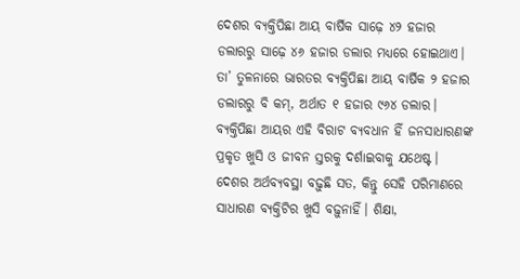ଦେଶର ବ୍ୟକ୍ତିପିଛା ଆୟ ବାର୍ଷିକ ସାଢ଼େ ୪୨ ହଜାର ଡଲାରରୁ ସାଢ଼େ ୪୬ ହଜାର ଡଲାର ମଧ୍ୟରେ ହୋଇଥାଏ। ତା’ ତୁଳନାରେ ଭାରତର ବ୍ୟକ୍ତିପିଛା ଆୟ ବାର୍ଷିକ ୨ ହଜାର ଡଲାରରୁ ବି କମ୍, ଅର୍ଥାତ ୧ ହଜାର ୯୬୪ ଡଲାର। ବ୍ୟକ୍ତିପିଛା ଆୟର ଏହି ବିରାଟ ବ୍ୟବଧାନ ହିଁ ଜନସାଧାରଣଙ୍କ ପ୍ରକୃତ ଖୁସି ଓ ଜୀବନ ସ୍ତରକୁ ଦର୍ଶାଇବାକୁ ଯଥେଷ୍ଟ। ଦେଶର ଅର୍ଥବ୍ୟବସ୍ଥା ବଢ଼ୁଛି ସତ, କିନ୍ତୁ ସେହି ପରିମାଣରେ ସାଧାରଣ ବ୍ୟକ୍ତିଟିର ଖୁସି ବଢ଼ୁନାହିଁ। ଶିକ୍ଷା,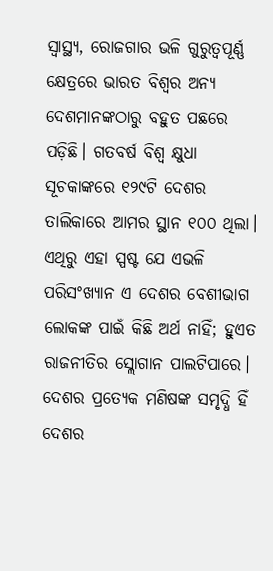ସ୍ବାସ୍ଥ୍ୟ, ରୋଜଗାର ଭଳି ଗୁରୁତ୍ବପୂର୍ଣ୍ଣ କ୍ଷେତ୍ରରେ ଭାରତ ବିଶ୍ବର ଅନ୍ୟ ଦେଶମାନଙ୍କଠାରୁ ବହୁତ ପଛରେ ପଡ଼ିଛି। ଗତବର୍ଷ ବିଶ୍ବ କ୍ଷୁଧା ସୂଚକାଙ୍କରେ ୧୨୯ଟି ଦେଶର ତାଲିକାରେ ଆମର ସ୍ଥାନ ୧୦୦ ଥିଲା। ଏଥିରୁ ଏହା ସ୍ପଷ୍ଟ ଯେ ଏଭଳି ପରିସଂଖ୍ୟାନ ଏ ଦେଶର ବେଶୀଭାଗ ଲୋକଙ୍କ ପାଇଁ କିଛି ଅର୍ଥ ନାହିଁ; ହୁଏତ ରାଜନୀତିର ସ୍ଲୋଗାନ ପାଲଟିପାରେ। ଦେଶର ପ୍ରତ୍ୟେକ ମଣିଷଙ୍କ ସମୃଦ୍ଧି ହିଁ ଦେଶର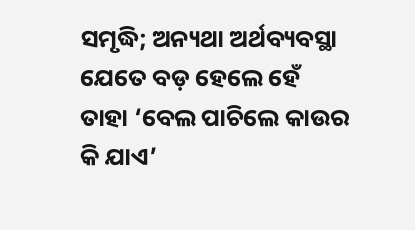ସମୃଦ୍ଧି; ଅନ୍ୟଥା ଅର୍ଥବ୍ୟବସ୍ଥା ଯେତେ ବଡ଼ ହେଲେ ହେଁ ତାହା ‘ବେଲ ପାଚିଲେ କାଉର କି ଯାଏ’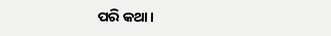ପରି କଥା।